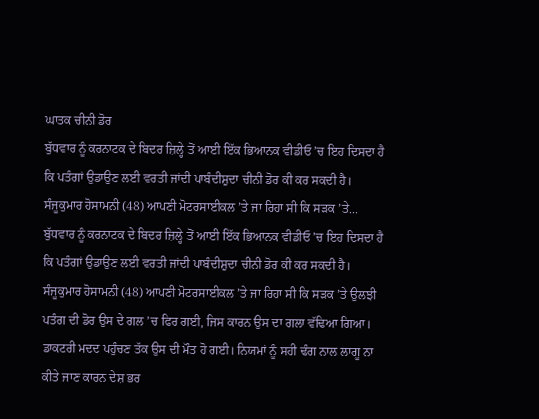ਘਾਤਕ ਚੀਨੀ ਡੋਰ
ਬੁੱਧਵਾਰ ਨੂੰ ਕਰਨਾਟਕ ਦੇ ਬਿਦਰ ਜ਼ਿਲ੍ਹੇ ਤੋਂ ਆਈ ਇੱਕ ਭਿਆਨਕ ਵੀਡੀਓ ’ਚ ਇਹ ਦਿਸਦਾ ਹੈ ਕਿ ਪਤੰਗਾਂ ਉਡਾਉਣ ਲਈ ਵਰਤੀ ਜਾਂਦੀ ਪਾਬੰਦੀਸ਼ੁਦਾ ਚੀਨੀ ਡੋਰ ਕੀ ਕਰ ਸਕਦੀ ਹੈ। ਸੰਜੂਕੁਮਾਰ ਹੋਸਾਮਨੀ (48) ਆਪਣੀ ਮੋਟਰਸਾਈਕਲ ’ਤੇ ਜਾ ਰਿਹਾ ਸੀ ਕਿ ਸੜਕ ’ਤੇ...
ਬੁੱਧਵਾਰ ਨੂੰ ਕਰਨਾਟਕ ਦੇ ਬਿਦਰ ਜ਼ਿਲ੍ਹੇ ਤੋਂ ਆਈ ਇੱਕ ਭਿਆਨਕ ਵੀਡੀਓ ’ਚ ਇਹ ਦਿਸਦਾ ਹੈ ਕਿ ਪਤੰਗਾਂ ਉਡਾਉਣ ਲਈ ਵਰਤੀ ਜਾਂਦੀ ਪਾਬੰਦੀਸ਼ੁਦਾ ਚੀਨੀ ਡੋਰ ਕੀ ਕਰ ਸਕਦੀ ਹੈ। ਸੰਜੂਕੁਮਾਰ ਹੋਸਾਮਨੀ (48) ਆਪਣੀ ਮੋਟਰਸਾਈਕਲ ’ਤੇ ਜਾ ਰਿਹਾ ਸੀ ਕਿ ਸੜਕ ’ਤੇ ਉਲਝੀ ਪਤੰਗ ਦੀ ਡੋਰ ਉਸ ਦੇ ਗਲ ’ਚ ਫਿਰ ਗਈ, ਜਿਸ ਕਾਰਨ ਉਸ ਦਾ ਗਲਾ ਵੱਢਿਆ ਗਿਆ। ਡਾਕਟਰੀ ਮਦਦ ਪਹੁੰਚਣ ਤੱਕ ਉਸ ਦੀ ਮੌਤ ਹੋ ਗਈ। ਨਿਯਮਾਂ ਨੂੰ ਸਹੀ ਢੰਗ ਨਾਲ ਲਾਗੂ ਨਾ ਕੀਤੇ ਜਾਣ ਕਾਰਨ ਦੇਸ਼ ਭਰ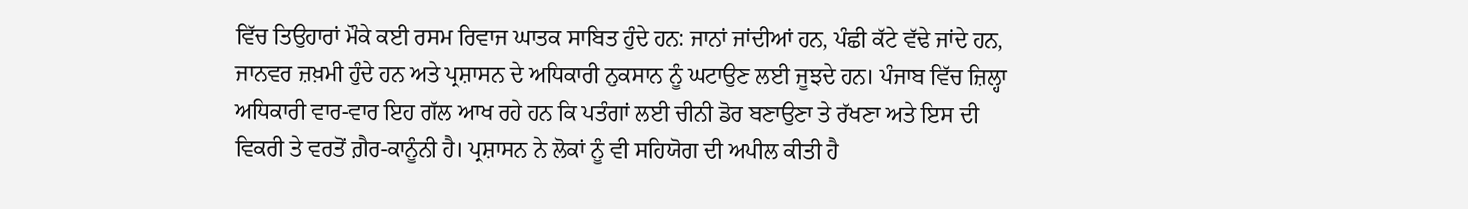ਵਿੱਚ ਤਿਉਹਾਰਾਂ ਮੌਕੇ ਕਈ ਰਸਮ ਰਿਵਾਜ ਘਾਤਕ ਸਾਬਿਤ ਹੁੰਦੇ ਹਨ: ਜਾਨਾਂ ਜਾਂਦੀਆਂ ਹਨ, ਪੰਛੀ ਕੱਟੇ ਵੱਢੇ ਜਾਂਦੇ ਹਨ, ਜਾਨਵਰ ਜ਼ਖ਼ਮੀ ਹੁੰਦੇ ਹਨ ਅਤੇ ਪ੍ਰਸ਼ਾਸਨ ਦੇ ਅਧਿਕਾਰੀ ਨੁਕਸਾਨ ਨੂੰ ਘਟਾਉਣ ਲਈ ਜੂਝਦੇ ਹਨ। ਪੰਜਾਬ ਵਿੱਚ ਜ਼ਿਲ੍ਹਾ ਅਧਿਕਾਰੀ ਵਾਰ-ਵਾਰ ਇਹ ਗੱਲ ਆਖ ਰਹੇ ਹਨ ਕਿ ਪਤੰਗਾਂ ਲਈ ਚੀਨੀ ਡੋਰ ਬਣਾਉਣਾ ਤੇ ਰੱਖਣਾ ਅਤੇ ਇਸ ਦੀ ਵਿਕਰੀ ਤੇ ਵਰਤੋਂ ਗ਼ੈਰ-ਕਾਨੂੰਨੀ ਹੈ। ਪ੍ਰਸ਼ਾਸਨ ਨੇ ਲੋਕਾਂ ਨੂੰ ਵੀ ਸਹਿਯੋਗ ਦੀ ਅਪੀਲ ਕੀਤੀ ਹੈ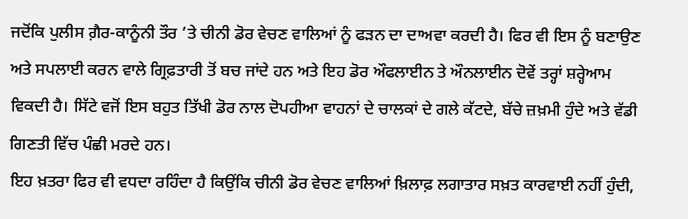ਜਦੋਂਕਿ ਪੁਲੀਸ ਗ਼ੈਰ-ਕਾਨੂੰਨੀ ਤੌਰ ’ਤੇ ਚੀਨੀ ਡੋਰ ਵੇਚਣ ਵਾਲਿਆਂ ਨੂੰ ਫੜਨ ਦਾ ਦਾਅਵਾ ਕਰਦੀ ਹੈ। ਫਿਰ ਵੀ ਇਸ ਨੂੰ ਬਣਾਉਣ ਅਤੇ ਸਪਲਾਈ ਕਰਨ ਵਾਲੇ ਗ੍ਰਿਫ਼ਤਾਰੀ ਤੋਂ ਬਚ ਜਾਂਦੇ ਹਨ ਅਤੇ ਇਹ ਡੋਰ ਔਫਲਾਈਨ ਤੇ ਔਨਲਾਈਨ ਦੋਵੇਂ ਤਰ੍ਹਾਂ ਸ਼ਰ੍ਹੇਆਮ ਵਿਕਦੀ ਹੈ। ਸਿੱਟੇ ਵਜੋਂ ਇਸ ਬਹੁਤ ਤਿੱਖੀ ਡੋਰ ਨਾਲ ਦੋਪਹੀਆ ਵਾਹਨਾਂ ਦੇ ਚਾਲਕਾਂ ਦੇ ਗਲੇ ਕੱਟਦੇ, ਬੱਚੇ ਜ਼ਖ਼ਮੀ ਹੁੰਦੇ ਅਤੇ ਵੱਡੀ ਗਿਣਤੀ ਵਿੱਚ ਪੰਛੀ ਮਰਦੇ ਹਨ।
ਇਹ ਖ਼ਤਰਾ ਫਿਰ ਵੀ ਵਧਦਾ ਰਹਿੰਦਾ ਹੈ ਕਿਉਂਕਿ ਚੀਨੀ ਡੋਰ ਵੇਚਣ ਵਾਲਿਆਂ ਖ਼ਿਲਾਫ਼ ਲਗਾਤਾਰ ਸਖ਼ਤ ਕਾਰਵਾਈ ਨਹੀਂ ਹੁੰਦੀ,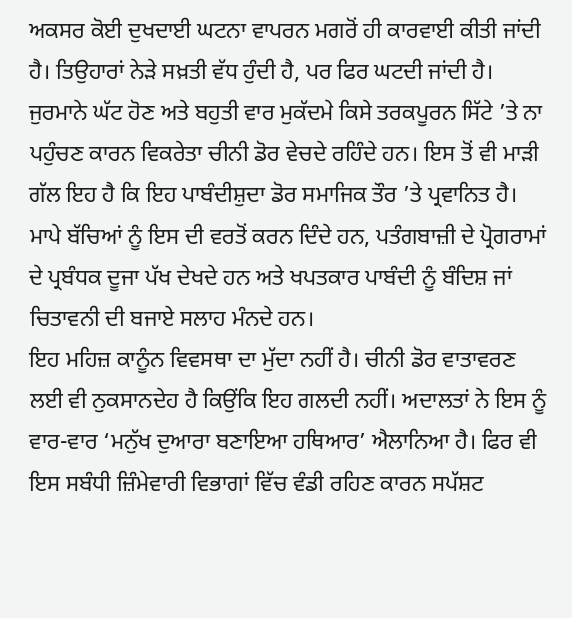ਅਕਸਰ ਕੋਈ ਦੁਖਦਾਈ ਘਟਨਾ ਵਾਪਰਨ ਮਗਰੋਂ ਹੀ ਕਾਰਵਾਈ ਕੀਤੀ ਜਾਂਦੀ ਹੈ। ਤਿਉਹਾਰਾਂ ਨੇੜੇ ਸਖ਼ਤੀ ਵੱਧ ਹੁੰਦੀ ਹੈ, ਪਰ ਫਿਰ ਘਟਦੀ ਜਾਂਦੀ ਹੈ। ਜੁਰਮਾਨੇ ਘੱਟ ਹੋਣ ਅਤੇ ਬਹੁਤੀ ਵਾਰ ਮੁਕੱਦਮੇ ਕਿਸੇ ਤਰਕਪੂਰਨ ਸਿੱਟੇ ’ਤੇ ਨਾ ਪਹੁੰਚਣ ਕਾਰਨ ਵਿਕਰੇਤਾ ਚੀਨੀ ਡੋਰ ਵੇਚਦੇ ਰਹਿੰਦੇ ਹਨ। ਇਸ ਤੋਂ ਵੀ ਮਾੜੀ ਗੱਲ ਇਹ ਹੈ ਕਿ ਇਹ ਪਾਬੰਦੀਸ਼ੁਦਾ ਡੋਰ ਸਮਾਜਿਕ ਤੌਰ ’ਤੇ ਪ੍ਰਵਾਨਿਤ ਹੈ। ਮਾਪੇ ਬੱਚਿਆਂ ਨੂੰ ਇਸ ਦੀ ਵਰਤੋਂ ਕਰਨ ਦਿੰਦੇ ਹਨ, ਪਤੰਗਬਾਜ਼ੀ ਦੇ ਪ੍ਰੋਗਰਾਮਾਂ ਦੇ ਪ੍ਰਬੰਧਕ ਦੂਜਾ ਪੱਖ ਦੇਖਦੇ ਹਨ ਅਤੇ ਖਪਤਕਾਰ ਪਾਬੰਦੀ ਨੂੰ ਬੰਦਿਸ਼ ਜਾਂ ਚਿਤਾਵਨੀ ਦੀ ਬਜਾਏ ਸਲਾਹ ਮੰਨਦੇ ਹਨ।
ਇਹ ਮਹਿਜ਼ ਕਾਨੂੰਨ ਵਿਵਸਥਾ ਦਾ ਮੁੱਦਾ ਨਹੀਂ ਹੈ। ਚੀਨੀ ਡੋਰ ਵਾਤਾਵਰਣ ਲਈ ਵੀ ਨੁਕਸਾਨਦੇਹ ਹੈ ਕਿਉਂਕਿ ਇਹ ਗਲਦੀ ਨਹੀਂ। ਅਦਾਲਤਾਂ ਨੇ ਇਸ ਨੂੰ ਵਾਰ-ਵਾਰ ‘ਮਨੁੱਖ ਦੁਆਰਾ ਬਣਾਇਆ ਹਥਿਆਰ’ ਐਲਾਨਿਆ ਹੈ। ਫਿਰ ਵੀ ਇਸ ਸਬੰਧੀ ਜ਼ਿੰਮੇਵਾਰੀ ਵਿਭਾਗਾਂ ਵਿੱਚ ਵੰਡੀ ਰਹਿਣ ਕਾਰਨ ਸਪੱਸ਼ਟ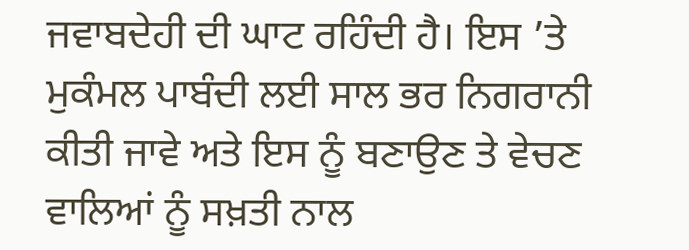ਜਵਾਬਦੇਹੀ ਦੀ ਘਾਟ ਰਹਿੰਦੀ ਹੈ। ਇਸ ’ਤੇ ਮੁਕੰਮਲ ਪਾਬੰਦੀ ਲਈ ਸਾਲ ਭਰ ਨਿਗਰਾਨੀ ਕੀਤੀ ਜਾਵੇ ਅਤੇ ਇਸ ਨੂੰ ਬਣਾਉਣ ਤੇ ਵੇਚਣ ਵਾਲਿਆਂ ਨੂੰ ਸਖ਼ਤੀ ਨਾਲ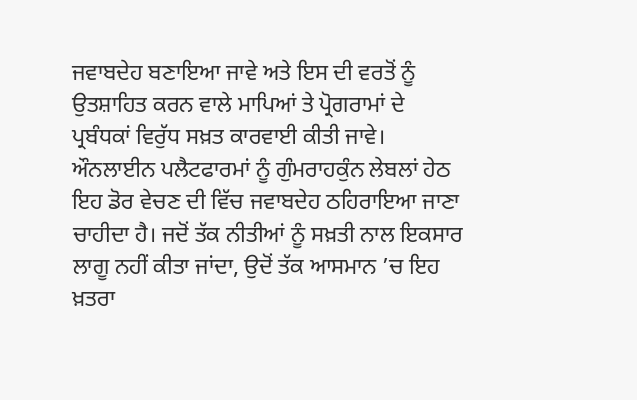ਜਵਾਬਦੇਹ ਬਣਾਇਆ ਜਾਵੇ ਅਤੇ ਇਸ ਦੀ ਵਰਤੋਂ ਨੂੰ ਉਤਸ਼ਾਹਿਤ ਕਰਨ ਵਾਲੇ ਮਾਪਿਆਂ ਤੇ ਪ੍ਰੋਗਰਾਮਾਂ ਦੇ ਪ੍ਰਬੰਧਕਾਂ ਵਿਰੁੱਧ ਸਖ਼ਤ ਕਾਰਵਾਈ ਕੀਤੀ ਜਾਵੇ। ਔਨਲਾਈਨ ਪਲੈਟਫਾਰਮਾਂ ਨੂੰ ਗੁੰਮਰਾਹਕੁੰਨ ਲੇਬਲਾਂ ਹੇਠ ਇਹ ਡੋਰ ਵੇਚਣ ਦੀ ਵਿੱਚ ਜਵਾਬਦੇਹ ਠਹਿਰਾਇਆ ਜਾਣਾ ਚਾਹੀਦਾ ਹੈ। ਜਦੋਂ ਤੱਕ ਨੀਤੀਆਂ ਨੂੰ ਸਖ਼ਤੀ ਨਾਲ ਇਕਸਾਰ ਲਾਗੂ ਨਹੀਂ ਕੀਤਾ ਜਾਂਦਾ, ਉਦੋਂ ਤੱਕ ਆਸਮਾਨ ’ਚ ਇਹ ਖ਼ਤਰਾ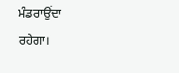ਮੰਡਰਾਉਂਦਾ ਰਹੇਗਾ।